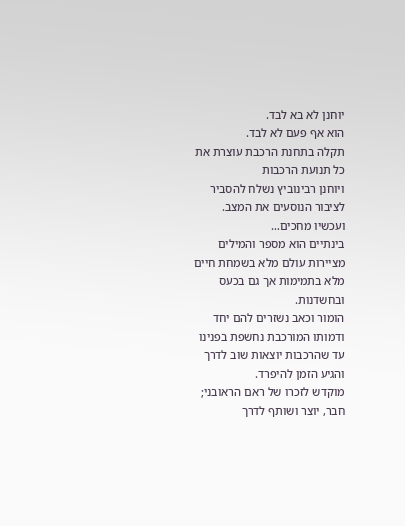יוחנן לא בא לבד.
הוא אף פעם לא לבד.
תקלה בתחנת הרכבת עוצרת את כל תנועת הרכבות
ויוחנן רבינוביץ נשלח להסביר לציבור הנוסעים את המצב.
ועכשיו מחכים…
בינתיים הוא מספר והמילים מציירות עולם מלא בשמחת חיים
מלא בתמימות אך גם בכעס ובחשדנות.
הומור וכאב נשזרים להם יחד ודמותו המורכבת נחשפת בפנינו
עד שהרכבות יוצאות שוב לדרך והגיע הזמן להיפרד.
מוקדש לזכרו של ראם הראובני; חבר, יוצר ושותף לדרך